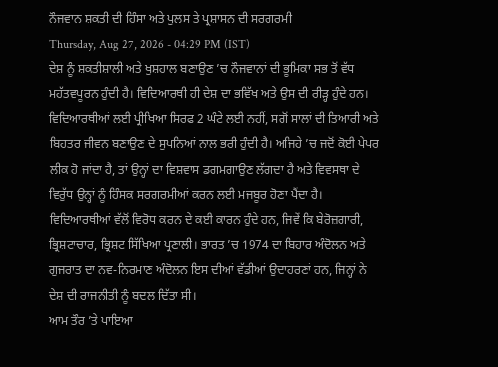ਨੌਜਵਾਨ ਸ਼ਕਤੀ ਦੀ ਹਿੰਸਾ ਅਤੇ ਪੁਲਸ ਤੇ ਪ੍ਰਸ਼ਾਸਨ ਦੀ ਸਰਗਰਮੀ
Thursday, Aug 27, 2026 - 04:29 PM (IST)
ਦੇਸ਼ ਨੂੰ ਸ਼ਕਤੀਸ਼ਾਲੀ ਅਤੇ ਖੁਸ਼ਹਾਲ ਬਣਾਉਣ ’ਚ ਨੌਜਵਾਨਾਂ ਦੀ ਭੂਮਿਕਾ ਸਭ ਤੋਂ ਵੱਧ ਮਹੱਤਵਪੂਰਨ ਹੁੰਦੀ ਹੈ। ਵਿਦਿਆਰਥੀ ਹੀ ਦੇਸ਼ ਦਾ ਭਵਿੱਖ ਅਤੇ ਉਸ ਦੀ ਰੀੜ੍ਹ ਹੁੰਦੇ ਹਨ। ਵਿਦਿਆਰਥੀਆਂ ਲਈ ਪ੍ਰੀਖਿਆ ਸਿਰਫ 2 ਘੰਟੇ ਲਈ ਨਹੀਂ, ਸਗੋਂ ਸਾਲਾਂ ਦੀ ਤਿਆਰੀ ਅਤੇ ਬਿਹਤਰ ਜੀਵਨ ਬਣਾਉਣ ਦੇ ਸੁਪਨਿਆਂ ਨਾਲ ਭਰੀ ਹੁੰਦੀ ਹੈ। ਅਜਿਹੇ ’ਚ ਜਦੋਂ ਕੋਈ ਪੇਪਰ ਲੀਕ ਹੋ ਜਾਂਦਾ ਹੈ, ਤਾਂ ਉਨ੍ਹਾਂ ਦਾ ਵਿਸ਼ਵਾਸ ਡਗਮਗਾਉਣ ਲੱਗਦਾ ਹੈ ਅਤੇ ਵਿਵਸਥਾ ਦੇ ਵਿਰੁੱਧ ਉਨ੍ਹਾਂ ਨੂੰ ਹਿੰਸਕ ਸਰਗਰਮੀਆਂ ਕਰਨ ਲਈ ਮਜਬੂਰ ਹੋਣਾ ਪੈਂਦਾ ਹੈ। ਵਿਦਿਆਰਥੀਆਂ ਵੱਲੋਂ ਵਿਰੋਧ ਕਰਨ ਦੇ ਕਈ ਕਾਰਨ ਹੁੰਦੇ ਹਨ, ਜਿਵੇਂ ਕਿ ਬੇਰੋਜ਼ਗਾਰੀ, ਭ੍ਰਿਸ਼ਟਾਚਾਰ, ਭ੍ਰਿਸ਼ਟ ਸਿੱਖਿਆ ਪ੍ਰਣਾਲੀ। ਭਾਰਤ ’ਚ 1974 ਦਾ ਬਿਹਾਰ ਅੰਦੋਲਨ ਅਤੇ ਗੁਜਰਾਤ ਦਾ ਨਵ-ਨਿਰਮਾਣ ਅੰਦੋਲਨ ਇਸ ਦੀਆਂ ਵੱਡੀਆਂ ਉਦਾਹਰਣਾਂ ਹਨ, ਜਿਨ੍ਹਾਂ ਨੇ ਦੇਸ਼ ਦੀ ਰਾਜਨੀਤੀ ਨੂੰ ਬਦਲ ਦਿੱਤਾ ਸੀ।
ਆਮ ਤੌਰ ’ਤੇ ਪਾਇਆ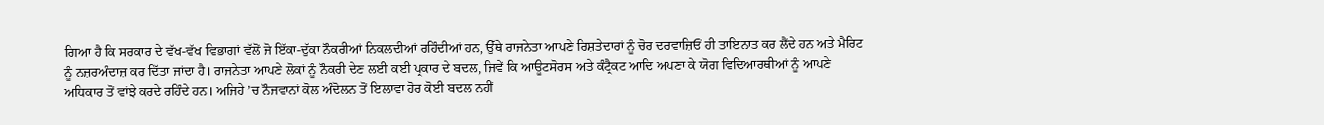ਗਿਆ ਹੈ ਕਿ ਸਰਕਾਰ ਦੇ ਵੱਖ-ਵੱਖ ਵਿਭਾਗਾਂ ਵੱਲੋਂ ਜੋ ਇੱਕਾ-ਦੁੱਕਾ ਨੌਕਰੀਆਂ ਨਿਕਲਦੀਆਂ ਰਹਿੰਦੀਆਂ ਹਨ, ਉੱਥੇ ਰਾਜਨੇਤਾ ਆਪਣੇ ਰਿਸ਼ਤੇਦਾਰਾਂ ਨੂੰ ਚੋਰ ਦਰਵਾਜ਼ਿਓਂ ਹੀ ਤਾਇਨਾਤ ਕਰ ਲੈਂਦੇ ਹਨ ਅਤੇ ਮੈਰਿਟ ਨੂੰ ਨਜ਼ਰਅੰਦਾਜ਼ ਕਰ ਦਿੱਤਾ ਜਾਂਦਾ ਹੈ। ਰਾਜਨੇਤਾ ਆਪਣੇ ਲੋਕਾਂ ਨੂੰ ਨੌਕਰੀ ਦੇਣ ਲਈ ਕਈ ਪ੍ਰਕਾਰ ਦੇ ਬਦਲ, ਜਿਵੇਂ ਕਿ ਆਊਟਸੋਰਸ ਅਤੇ ਕੰਟ੍ਰੈਕਟ ਆਦਿ ਅਪਣਾ ਕੇ ਯੋਗ ਵਿਦਿਆਰਥੀਆਂ ਨੂੰ ਆਪਣੇ ਅਧਿਕਾਰ ਤੋਂ ਵਾਂਝੇ ਕਰਦੇ ਰਹਿੰਦੇ ਹਨ। ਅਜਿਹੇ ’ਚ ਨੌਜਵਾਨਾਂ ਕੋਲ ਅੰਦੋਲਨ ਤੋਂ ਇਲਾਵਾ ਹੋਰ ਕੋਈ ਬਦਲ ਨਹੀਂ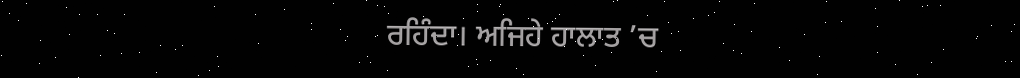ਰਹਿੰਦਾ। ਅਜਿਹੇ ਹਾਲਾਤ ’ਚ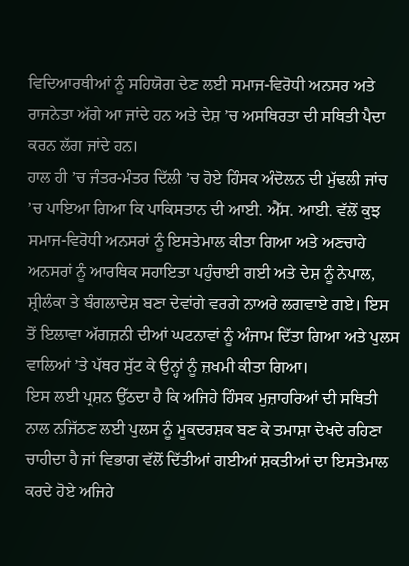ਵਿਦਿਆਰਥੀਆਂ ਨੂੰ ਸਹਿਯੋਗ ਦੇਣ ਲਈ ਸਮਾਜ-ਵਿਰੋਧੀ ਅਨਸਰ ਅਤੇ ਰਾਜਨੇਤਾ ਅੱਗੇ ਆ ਜਾਂਦੇ ਹਨ ਅਤੇ ਦੇਸ਼ ’ਚ ਅਸਥਿਰਤਾ ਦੀ ਸਥਿਤੀ ਪੈਦਾ ਕਰਨ ਲੱਗ ਜਾਂਦੇ ਹਨ।
ਹਾਲ ਹੀ ’ਚ ਜੰਤਰ-ਮੰਤਰ ਦਿੱਲੀ ’ਚ ਹੋਏ ਹਿੰਸਕ ਅੰਦੋਲਨ ਦੀ ਮੁੱਢਲੀ ਜਾਂਚ ’ਚ ਪਾਇਆ ਗਿਆ ਕਿ ਪਾਕਿਸਤਾਨ ਦੀ ਆਈ. ਐੱਸ. ਆਈ. ਵੱਲੋਂ ਕੁਝ ਸਮਾਜ-ਵਿਰੋਧੀ ਅਨਸਰਾਂ ਨੂੰ ਇਸਤੇਮਾਲ ਕੀਤਾ ਗਿਆ ਅਤੇ ਅਣਚਾਹੇ ਅਨਸਰਾਂ ਨੂੰ ਆਰਥਿਕ ਸਹਾਇਤਾ ਪਹੁੰਚਾਈ ਗਈ ਅਤੇ ਦੇਸ਼ ਨੂੰ ਨੇਪਾਲ, ਸ਼੍ਰੀਲੰਕਾ ਤੇ ਬੰਗਲਾਦੇਸ਼ ਬਣਾ ਦੇਵਾਂਗੇ ਵਰਗੇ ਨਾਅਰੇ ਲਗਵਾਏ ਗਏ। ਇਸ ਤੋਂ ਇਲਾਵਾ ਅੱਗਜ਼ਨੀ ਦੀਆਂ ਘਟਨਾਵਾਂ ਨੂੰ ਅੰਜਾਮ ਦਿੱਤਾ ਗਿਆ ਅਤੇ ਪੁਲਸ ਵਾਲਿਆਂ ’ਤੇ ਪੱਥਰ ਸੁੱਟ ਕੇ ਉਨ੍ਹਾਂ ਨੂੰ ਜ਼ਖਮੀ ਕੀਤਾ ਗਿਆ।
ਇਸ ਲਈ ਪ੍ਰਸ਼ਨ ਉੱਠਦਾ ਹੈ ਕਿ ਅਜਿਹੇ ਹਿੰਸਕ ਮੁਜ਼ਾਹਰਿਆਂ ਦੀ ਸਥਿਤੀ ਨਾਲ ਨਜਿੱਠਣ ਲਈ ਪੁਲਸ ਨੂੰ ਮੂਕਦਰਸ਼ਕ ਬਣ ਕੇ ਤਮਾਸ਼ਾ ਦੇਖਦੇ ਰਹਿਣਾ ਚਾਹੀਦਾ ਹੈ ਜਾਂ ਵਿਭਾਗ ਵੱਲੋਂ ਦਿੱਤੀਆਂ ਗਈਆਂ ਸ਼ਕਤੀਆਂ ਦਾ ਇਸਤੇਮਾਲ ਕਰਦੇ ਹੋਏ ਅਜਿਹੇ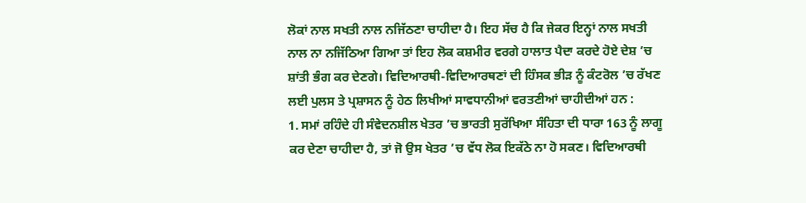ਲੋਕਾਂ ਨਾਲ ਸਖਤੀ ਨਾਲ ਨਜਿੱਠਣਾ ਚਾਹੀਦਾ ਹੈ। ਇਹ ਸੱਚ ਹੈ ਕਿ ਜੇਕਰ ਇਨ੍ਹਾਂ ਨਾਲ ਸਖਤੀ ਨਾਲ ਨਾ ਨਜਿੱਠਿਆ ਗਿਆ ਤਾਂ ਇਹ ਲੋਕ ਕਸ਼ਮੀਰ ਵਰਗੇ ਹਾਲਾਤ ਪੈਦਾ ਕਰਦੇ ਹੋਏ ਦੇਸ਼ ’ਚ ਸ਼ਾਂਤੀ ਭੰਗ ਕਰ ਦੇਣਗੇ। ਵਿਦਿਆਰਥੀ-ਵਿਦਿਆਰਥਣਾਂ ਦੀ ਹਿੰਸਕ ਭੀੜ ਨੂੰ ਕੰਟਰੋਲ ’ਚ ਰੱਖਣ ਲਈ ਪੁਲਸ ਤੇ ਪ੍ਰਸ਼ਾਸਨ ਨੂੰ ਹੇਠ ਲਿਖੀਆਂ ਸਾਵਧਾਨੀਆਂ ਵਰਤਣੀਆਂ ਚਾਹੀਦੀਆਂ ਹਨ :
1. ਸਮਾਂ ਰਹਿੰਦੇ ਹੀ ਸੰਵੇਦਨਸ਼ੀਲ ਖੇਤਰ ’ਚ ਭਾਰਤੀ ਸੁਰੱਖਿਆ ਸੰਹਿਤਾ ਦੀ ਧਾਰਾ 163 ਨੂੰ ਲਾਗੂ ਕਰ ਦੇਣਾ ਚਾਹੀਦਾ ਹੈ, ਤਾਂ ਜੋ ਉਸ ਖੇਤਰ ’ਚ ਵੱਧ ਲੋਕ ਇਕੱਠੇ ਨਾ ਹੋ ਸਕਣ। ਵਿਦਿਆਰਥੀ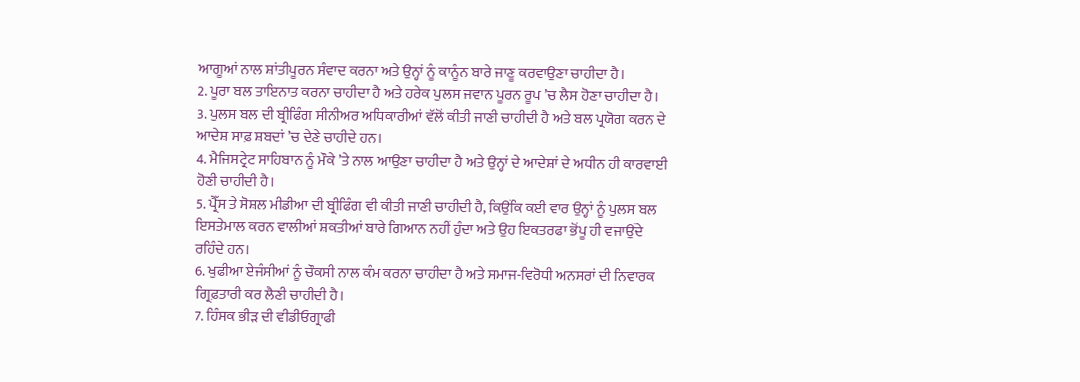ਆਗੂਆਂ ਨਾਲ ਸ਼ਾਂਤੀਪੂਰਨ ਸੰਵਾਦ ਕਰਨਾ ਅਤੇ ਉਨ੍ਹਾਂ ਨੂੰ ਕਾਨੂੰਨ ਬਾਰੇ ਜਾਣੂ ਕਰਵਾਉਣਾ ਚਾਹੀਦਾ ਹੈ।
2. ਪੂਰਾ ਬਲ ਤਾਇਨਾਤ ਕਰਨਾ ਚਾਹੀਦਾ ਹੈ ਅਤੇ ਹਰੇਕ ਪੁਲਸ ਜਵਾਨ ਪੂਰਨ ਰੂਪ ’ਚ ਲੈਸ ਹੋਣਾ ਚਾਹੀਦਾ ਹੈ।
3. ਪੁਲਸ ਬਲ ਦੀ ਬ੍ਰੀਫਿੰਗ ਸੀਨੀਅਰ ਅਧਿਕਾਰੀਆਂ ਵੱਲੋਂ ਕੀਤੀ ਜਾਣੀ ਚਾਹੀਦੀ ਹੈ ਅਤੇ ਬਲ ਪ੍ਰਯੋਗ ਕਰਨ ਦੇ ਆਦੇਸ਼ ਸਾਫ਼ ਸ਼ਬਦਾਂ ’ਚ ਦੇਣੇ ਚਾਹੀਦੇ ਹਨ।
4. ਮੈਜਿਸਟ੍ਰੇਟ ਸਾਹਿਬਾਨ ਨੂੰ ਮੌਕੇ ’ਤੇ ਨਾਲ ਆਉਣਾ ਚਾਹੀਦਾ ਹੈ ਅਤੇ ਉਨ੍ਹਾਂ ਦੇ ਆਦੇਸ਼ਾਂ ਦੇ ਅਧੀਨ ਹੀ ਕਾਰਵਾਈ ਹੋਣੀ ਚਾਹੀਦੀ ਹੈ।
5. ਪ੍ਰੈੱਸ ਤੇ ਸੋਸ਼ਲ ਮੀਡੀਆ ਦੀ ਬ੍ਰੀਫਿੰਗ ਵੀ ਕੀਤੀ ਜਾਣੀ ਚਾਹੀਦੀ ਹੈ, ਕਿਉਂਕਿ ਕਈ ਵਾਰ ਉਨ੍ਹਾਂ ਨੂੰ ਪੁਲਸ ਬਲ ਇਸਤੇਮਾਲ ਕਰਨ ਵਾਲੀਆਂ ਸ਼ਕਤੀਆਂ ਬਾਰੇ ਗਿਆਨ ਨਹੀਂ ਹੁੰਦਾ ਅਤੇ ਉਹ ਇਕਤਰਫਾ ਭੋਂਪੂ ਹੀ ਵਜਾਉਂਦੇ ਰਹਿੰਦੇ ਹਨ।
6. ਖੁਫੀਆ ਏਜੰਸੀਆਂ ਨੂੰ ਚੌਕਸੀ ਨਾਲ ਕੰਮ ਕਰਨਾ ਚਾਹੀਦਾ ਹੈ ਅਤੇ ਸਮਾਜ-ਵਿਰੋਧੀ ਅਨਸਰਾਂ ਦੀ ਨਿਵਾਰਕ ਗ੍ਰਿਫ਼ਤਾਰੀ ਕਰ ਲੈਣੀ ਚਾਹੀਦੀ ਹੈ।
7. ਹਿੰਸਕ ਭੀੜ ਦੀ ਵੀਡੀਓਗ੍ਰਾਫੀ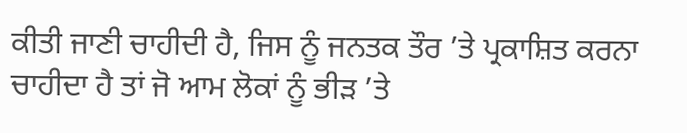ਕੀਤੀ ਜਾਣੀ ਚਾਹੀਦੀ ਹੈ, ਜਿਸ ਨੂੰ ਜਨਤਕ ਤੌਰ ’ਤੇ ਪ੍ਰਕਾਸ਼ਿਤ ਕਰਨਾ ਚਾਹੀਦਾ ਹੈ ਤਾਂ ਜੋ ਆਮ ਲੋਕਾਂ ਨੂੰ ਭੀੜ ’ਤੇ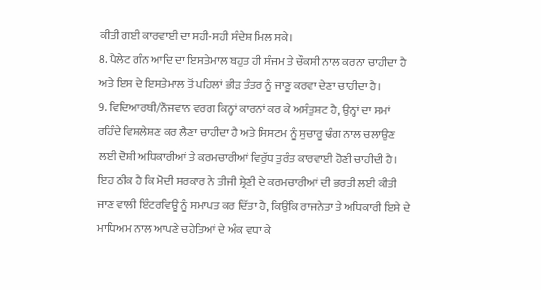ਕੀਤੀ ਗਈ ਕਾਰਵਾਈ ਦਾ ਸਹੀ-ਸਹੀ ਸੰਦੇਸ਼ ਮਿਲ ਸਕੇ।
8. ਪੈਲੇਟ ਗੰਨ ਆਦਿ ਦਾ ਇਸਤੇਮਾਲ ਬਹੁਤ ਹੀ ਸੰਜਮ ਤੇ ਚੌਕਸੀ ਨਾਲ ਕਰਨਾ ਚਾਹੀਦਾ ਹੈ ਅਤੇ ਇਸ ਦੇ ਇਸਤੇਮਾਲ ਤੋਂ ਪਹਿਲਾਂ ਭੀੜ ਤੰਤਰ ਨੂੰ ਜਾਣੂ ਕਰਵਾ ਦੇਣਾ ਚਾਹੀਦਾ ਹੈ।
9. ਵਿਦਿਆਰਥੀ/ਨੌਜਵਾਨ ਵਰਗ ਕਿਨ੍ਹਾਂ ਕਾਰਨਾਂ ਕਰ ਕੇ ਅਸੰਤੁਸ਼ਟ ਹੈ, ਉਨ੍ਹਾਂ ਦਾ ਸਮਾਂ ਰਹਿੰਦੇ ਵਿਸ਼ਲੇਸ਼ਣ ਕਰ ਲੈਣਾ ਚਾਹੀਦਾ ਹੈ ਅਤੇ ਸਿਸਟਮ ਨੂੰ ਸੁਚਾਰੂ ਢੰਗ ਨਾਲ ਚਲਾਉਣ ਲਈ ਦੋਸ਼ੀ ਅਧਿਕਾਰੀਆਂ ਤੇ ਕਰਮਚਾਰੀਆਂ ਵਿਰੁੱਧ ਤੁਰੰਤ ਕਾਰਵਾਈ ਹੋਣੀ ਚਾਹੀਦੀ ਹੈ।
ਇਹ ਠੀਕ ਹੈ ਕਿ ਮੋਦੀ ਸਰਕਾਰ ਨੇ ਤੀਜੀ ਸ਼੍ਰੇਣੀ ਦੇ ਕਰਮਚਾਰੀਆਂ ਦੀ ਭਰਤੀ ਲਈ ਕੀਤੀ ਜਾਣ ਵਾਲੀ ਇੰਟਰਵਿਊ ਨੂੰ ਸਮਾਪਤ ਕਰ ਦਿੱਤਾ ਹੈ, ਕਿਉਂਕਿ ਰਾਜਨੇਤਾ ਤੇ ਅਧਿਕਾਰੀ ਇਸੇ ਦੇ ਮਾਧਿਅਮ ਨਾਲ ਆਪਣੇ ਚਹੇਤਿਆਂ ਦੇ ਅੰਕ ਵਧਾ ਕੇ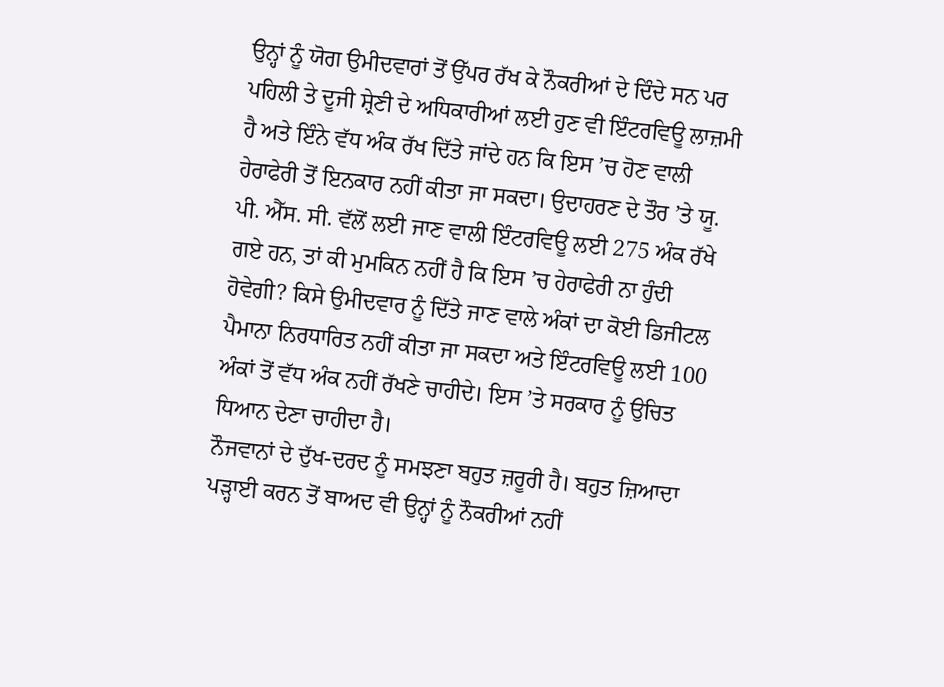ਉਨ੍ਹਾਂ ਨੂੰ ਯੋਗ ਉਮੀਦਵਾਰਾਂ ਤੋਂ ਉੱਪਰ ਰੱਖ ਕੇ ਨੌਕਰੀਆਂ ਦੇ ਦਿੰਦੇ ਸਨ ਪਰ ਪਹਿਲੀ ਤੇ ਦੂਜੀ ਸ਼੍ਰੇਣੀ ਦੇ ਅਧਿਕਾਰੀਆਂ ਲਈ ਹੁਣ ਵੀ ਇੰਟਰਵਿਊ ਲਾਜ਼ਮੀ ਹੈ ਅਤੇ ਇੰਨੇ ਵੱਧ ਅੰਕ ਰੱਖ ਦਿੱਤੇ ਜਾਂਦੇ ਹਨ ਕਿ ਇਸ ’ਚ ਹੋਣ ਵਾਲੀ ਹੇਰਾਫੇਰੀ ਤੋਂ ਇਨਕਾਰ ਨਹੀਂ ਕੀਤਾ ਜਾ ਸਕਦਾ। ਉਦਾਹਰਣ ਦੇ ਤੌਰ ’ਤੇ ਯੂ. ਪੀ. ਐੱਸ. ਸੀ. ਵੱਲੋਂ ਲਈ ਜਾਣ ਵਾਲੀ ਇੰਟਰਵਿਊ ਲਈ 275 ਅੰਕ ਰੱਖੇ ਗਏ ਹਨ, ਤਾਂ ਕੀ ਮੁਮਕਿਨ ਨਹੀਂ ਹੈ ਕਿ ਇਸ ’ਚ ਹੇਰਾਫੇਰੀ ਨਾ ਹੁੰਦੀ ਹੋਵੇਗੀ? ਕਿਸੇ ਉਮੀਦਵਾਰ ਨੂੰ ਦਿੱਤੇ ਜਾਣ ਵਾਲੇ ਅੰਕਾਂ ਦਾ ਕੋਈ ਡਿਜੀਟਲ ਪੈਮਾਨਾ ਨਿਰਧਾਰਿਤ ਨਹੀਂ ਕੀਤਾ ਜਾ ਸਕਦਾ ਅਤੇ ਇੰਟਰਵਿਊ ਲਈ 100 ਅੰਕਾਂ ਤੋਂ ਵੱਧ ਅੰਕ ਨਹੀਂ ਰੱਖਣੇ ਚਾਹੀਦੇ। ਇਸ ’ਤੇ ਸਰਕਾਰ ਨੂੰ ਉਚਿਤ ਧਿਆਨ ਦੇਣਾ ਚਾਹੀਦਾ ਹੈ।
ਨੌਜਵਾਨਾਂ ਦੇ ਦੁੱਖ-ਦਰਦ ਨੂੰ ਸਮਝਣਾ ਬਹੁਤ ਜ਼ਰੂਰੀ ਹੈ। ਬਹੁਤ ਜ਼ਿਆਦਾ ਪੜ੍ਹਾਈ ਕਰਨ ਤੋਂ ਬਾਅਦ ਵੀ ਉਨ੍ਹਾਂ ਨੂੰ ਨੌਕਰੀਆਂ ਨਹੀਂ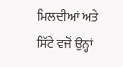ਮਿਲਦੀਆਂ ਅਤੇ ਸਿੱਟੇ ਵਜੋਂ ਉਨ੍ਹਾਂ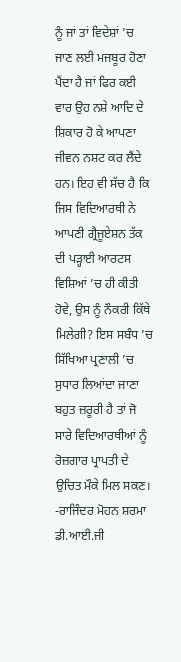ਨੂੰ ਜਾਂ ਤਾਂ ਵਿਦੇਸ਼ਾਂ ’ਚ ਜਾਣ ਲਈ ਮਜਬੂਰ ਹੋਣਾ ਪੈਂਦਾ ਹੈ ਜਾਂ ਫਿਰ ਕਈ ਵਾਰ ਉਹ ਨਸ਼ੇ ਆਦਿ ਦੇ ਸ਼ਿਕਾਰ ਹੋ ਕੇ ਆਪਣਾ ਜੀਵਨ ਨਸ਼ਟ ਕਰ ਲੈਂਦੇ ਹਨ। ਇਹ ਵੀ ਸੱਚ ਹੈ ਕਿ ਜਿਸ ਵਿਦਿਆਰਥੀ ਨੇ ਆਪਣੀ ਗ੍ਰੈਜੂਏਸ਼ਨ ਤੱਕ ਦੀ ਪੜ੍ਹਾਈ ਆਰਟਸ ਵਿਸ਼ਿਆਂ ’ਚ ਹੀ ਕੀਤੀ ਹੋਵੇ, ਉਸ ਨੂੰ ਨੌਕਰੀ ਕਿੱਥੇ ਮਿਲੇਗੀ? ਇਸ ਸਬੰਧ ’ਚ ਸਿੱਖਿਆ ਪ੍ਰਣਾਲੀ ’ਚ ਸੁਧਾਰ ਲਿਆਂਦਾ ਜਾਣਾ ਬਹੁਤ ਜ਼ਰੂਰੀ ਹੈ ਤਾਂ ਜੋ ਸਾਰੇ ਵਿਦਿਆਰਥੀਆਂ ਨੂੰ ਰੋਜ਼ਗਾਰ ਪ੍ਰਾਪਤੀ ਦੇ ਉਚਿਤ ਮੌਕੇ ਮਿਲ ਸਕਣ।
-ਰਾਜਿੰਦਰ ਮੋਹਨ ਸ਼ਰਮਾ
ਡੀ.ਆਈ.ਜੀ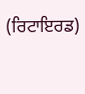(ਰਿਟਾਇਰਡ)